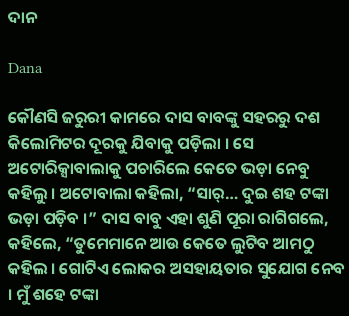ଦାନ

Dana

କୌଣସି ଜରୁରୀ କାମରେ ଦାସ ବାବଙ୍କୁ ସହରରୁ ଦଶ କିଲୋମିଟର ଦୂରକୁ ଯିବାକୁ ପଡ଼ିଲା । ସେ ଅଟୋରିକ୍ସାବାଲାକୁ ପଚାରିଲେ କେତେ ଭଡ଼ା ନେବୁ କହିଲୁ । ଅଟୋବାଲା କହିଲା, “ସାର୍… ଦୁଇ ଶହ ଟଙ୍କା ଭଡ଼ା ପଡ଼ିବ ।” ଦାସ ବାବୁ ଏହା ଶୁଣି ପୂରା ରାଗିଗଲେ, କହିଲେ, “ତୁମେମାନେ ଆଉ କେତେ ଲୁଟିବ ଆମଠୁ କହିଲ । ଗୋଟିଏ ଲୋକର ଅସହାୟତାର ସୁଯୋଗ ନେବ । ମୁଁ ଶହେ ଟଙ୍କା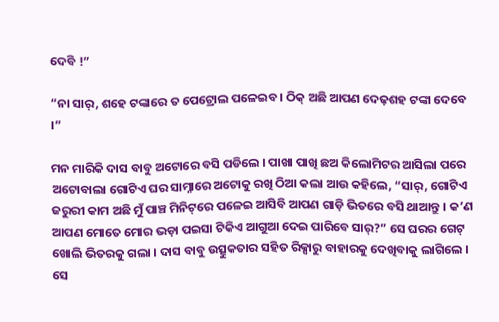ଦେବି !”

“ନା ସାର୍, ଶହେ ଟଙ୍କାରେ ତ ପେଟ୍ରୋଲ ପଳେଇବ । ଠିକ୍ ଅଛି ଆପଣ ଦେଢ଼ଶହ ଟଙ୍କା ଦେବେ ।”

ମନ ମାରିକି ଦାସ ବାବୁ ଅଟୋରେ ବସି ପଡିଲେ । ପାଖା ପାଖି ଛଅ କିଲୋମିଟର ଆସିଲା ପରେ ଅଟୋବାଲା ଗୋଟିଏ ଘର ସାମ୍ନାରେ ଅଟୋକୁ ରଖି ଠିଆ କଲା ଆଉ କହିଲେ, “ସାର୍, ଗୋଟିଏ ଜରୁରୀ କାମ ଅଛି ମୁଁ ପାଞ୍ଚ ମିନିଟ୍‌ରେ ପଳେଇ ଆସିବି ଆପଣ ଗାଡ଼ି ଭିତରେ ବସି ଥାଆନ୍ତୁ । କ’ଣ ଆପଣ ମୋତେ ମୋର ଭଡ଼ା ପଇସା ଟିକିଏ ଆଗୁଆ ଦେଇ ପାରିବେ ସାର୍?” ସେ ଘରର ଗେଟ୍ ଖୋଲି ଭିତରକୁ ଗଲା । ଦାସ ବାବୁ ଉତ୍ସୁକତାର ସହିତ ରିକ୍ସାରୁ ବାହାରକୁ ଦେଖିବାକୁ ଲାଗିଲେ । ସେ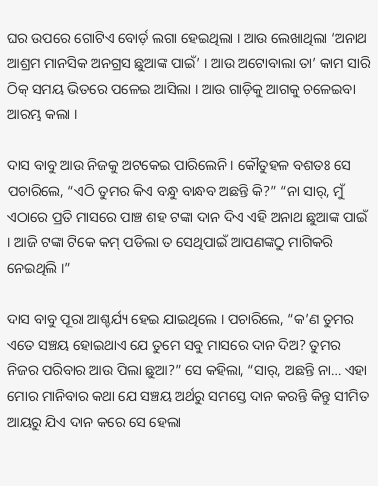ଘର ଉପରେ ଗୋଟିଏ ବୋର୍ଡ଼ ଲଗା ହେଇଥିଲା । ଆଉ ଲେଖାଥିଲା ‘ଅନାଥ ଆଶ୍ରମ ମାନସିକ ଅନଗ୍ରସ ଛୁଆଙ୍କ ପାଇଁ’ । ଆଉ ଅଟୋବାଲା ତା’ କାମ ସାରି ଠିକ୍ ସମୟ ଭିତରେ ପଳେଇ ଆସିଲା । ଆଉ ଗାଡ଼ିକୁ ଆଗକୁ ଚଳେଇବା ଆରମ୍ଭ କଲା ।

ଦାସ ବାବୁ ଆଉ ନିଜକୁ ଅଟକେଇ ପାରିଲେନି । କୌତୁହଳ ବଶତଃ ସେ ପଚାରିଲେ, “ଏଠି ତୁମର କିଏ ବନ୍ଧୁ ବାନ୍ଧବ ଅଛନ୍ତି କି?” “ନା ସାର୍, ମୁଁ ଏଠାରେ ପ୍ରତି ମାସରେ ପାଞ୍ଚ ଶହ ଟଙ୍କା ଦାନ ଦିଏ ଏହି ଅନାଥ ଛୁଆଙ୍କ ପାଇଁ । ଆଜି ଟଙ୍କା ଟିକେ କମ୍ ପଡିଲା ତ ସେଥିପାଇଁ ଆପଣଙ୍କଠୁ ମାଗିକରି ନେଇଥିଲି ।”

ଦାସ ବାବୁ ପୂରା ଆଶ୍ଚର୍ଯ୍ୟ ହେଇ ଯାଇଥିଲେ । ପଚାରିଲେ, “କ’ଣ ତୁମର ଏତେ ସଞ୍ଚୟ ହୋଇଥାଏ ଯେ ତୁମେ ସବୁ ମାସରେ ଦାନ ଦିଅ? ତୁମର ନିଜର ପରିବାର ଆଉ ପିଲା ଛୁଆ?” ସେ କହିଲା, “ସାର୍, ଅଛନ୍ତି ନା… ଏହା ମୋର ମାନିବାର କଥା ଯେ ସଞ୍ଚୟ ଅର୍ଥରୁ ସମସ୍ତେ ଦାନ କରନ୍ତି କିନ୍ତୁ ସୀମିତ ଆୟରୁ ଯିଏ ଦାନ କରେ ସେ ହେଲା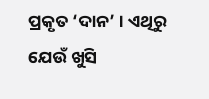ପ୍ରକୃତ ‘ଦାନ’ । ଏଥିରୁ ଯେଉଁ ଖୁସି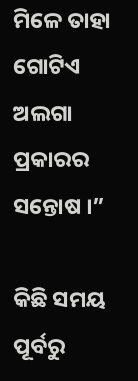ମିଳେ ତାହା ଗୋଟିଏ ଅଲଗା ପ୍ରକାରର ସନ୍ତୋଷ ।”

କିଛି ସମୟ ପୂର୍ବରୁ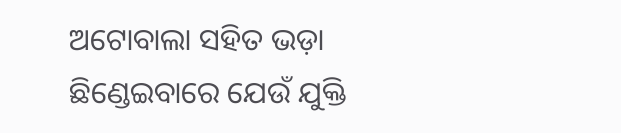ଅଟୋବାଲା ସହିତ ଭଡ଼ା ଛିଣ୍ଡେଇବାରେ ଯେଉଁ ଯୁକ୍ତି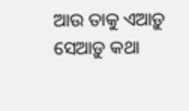ଆଉ ତାକୁ ଏଆଡ଼ୁ ସେଆଡ଼ୁ କଥା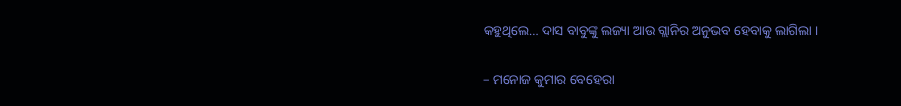କହୁଥିଲେ… ଦାସ ବାବୁଙ୍କୁ ଲଜ୍ୟା ଆଉ ଗ୍ଲାନିର ଅନୁଭବ ହେବାକୁ ଲାଗିଲା ।

– ମନୋଜ କୁମାର ବେହେରା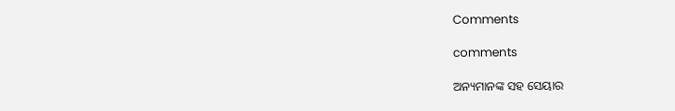Comments

comments

ଅନ୍ୟମାନଙ୍କ ସହ ସେୟାର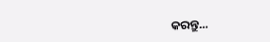କରନ୍ତୁ...